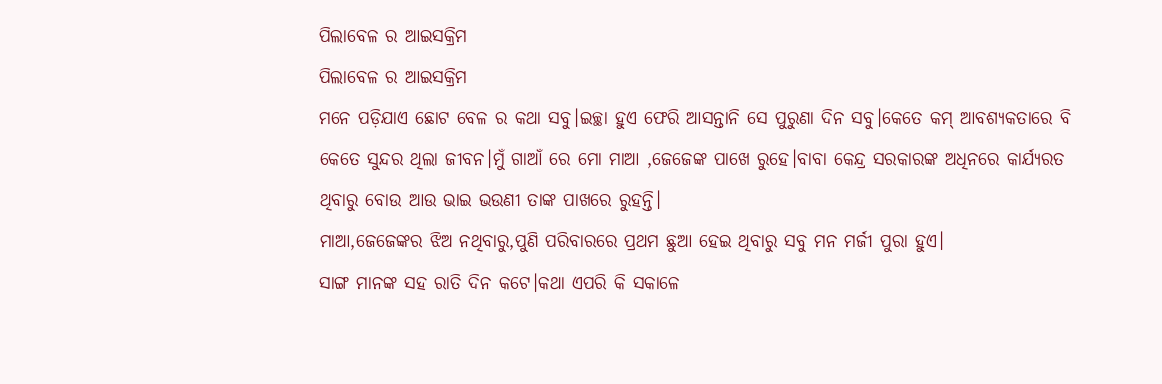ପିଲାବେଳ ର ଆଇସକ୍ରିମ
ପିଲାବେଳ ର ଆଇସକ୍ରିମ
ମନେ ପଡ଼ିଯାଏ ଛୋଟ ବେଳ ର କଥା ସବୁ।ଇଚ୍ଛା ହୁଏ ଫେରି ଆସନ୍ତାନି ସେ ପୁରୁଣା ଦିନ ସବୁ।କେତେ କମ୍ ଆବଶ୍ୟକତାରେ ବି କେତେ ସୁନ୍ଦର ଥିଲା ଜୀବନ।ମୁଁ ଗାଆଁ ରେ ମୋ ମାଆ ,ଜେଜେଙ୍କ ପାଖେ ରୁହେ।ବାବା କେନ୍ଦ୍ର ସରକାରଙ୍କ ଅଧିନରେ କାର୍ଯ୍ୟରତ ଥିବାରୁ ବୋଉ ଆଉ ଭାଇ ଭଉଣୀ ତାଙ୍କ ପାଖରେ ରୁହନ୍ତି।
ମାଆ,ଜେଜେଙ୍କର ଝିଅ ନଥିବାରୁ,ପୁଣି ପରିବାରରେ ପ୍ରଥମ ଛୁଆ ହେଇ ଥିବାରୁ ସବୁ ମନ ମର୍ଜୀ ପୁରା ହୁଏ।
ସାଙ୍ଗ ମାନଙ୍କ ସହ ରାତି ଦିନ କଟେ।କଥା ଏପରି କି ସକାଳେ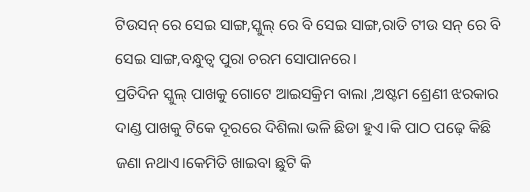ଟିଉସନ୍ ରେ ସେଇ ସାଙ୍ଗ,ସ୍କୁଲ୍ ରେ ବି ସେଇ ସାଙ୍ଗ,ରାତି ଟୀଉ ସନ୍ ରେ ବି ସେଇ ସାଙ୍ଗ,ବନ୍ଧୁତ୍ୱ ପୁରା ଚରମ ସୋପାନରେ।
ପ୍ରତିଦିନ ସ୍କୁଲ୍ ପାଖକୁ ଗୋଟେ ଆଇସକ୍ରିମ ବାଲା ,ଅଷ୍ଟମ ଶ୍ରେଣୀ ଝରକାର ଦାଣ୍ଡ ପାଖକୁ ଟିକେ ଦୂରରେ ଦିଶିଲା ଭଳି ଛିଡା ହୁଏ।କି ପାଠ ପଢ଼େ କିଛି ଜଣା ନଥାଏ।କେମିତି ଖାଇବା ଛୁଟି କି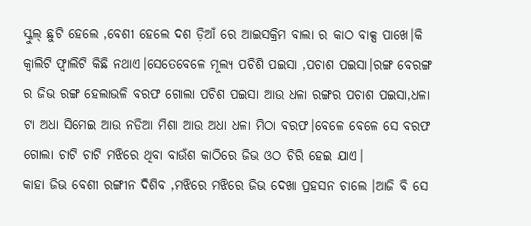ସ୍କୁଲ୍ ଛୁଟି ହେଲେ ,ବେଶୀ ହେଲେ ଦଶ ଡ଼ିଆଁ ରେ ଆଇସକ୍ରିମ ବାଲା ର କାଠ ବାକ୍ସ ପାଖେ।କି କ୍ୱାଲିଟି ଫ୍ୱାଲିଟି କିଛି ନଥାଏ।ସେତେବେଳେ ମୂଲ୍ୟ ପଚିଶି ପଇସା ,ପଚାଶ ପଇସା।ରଙ୍ଗ ବେରଙ୍ଗ ର ଜିଭ ରଙ୍ଗ ହେଲାଭଳି ବରଫ ଗୋଲା ପଚିଶ ପଇସା ଆଉ ଧଳା ରଙ୍ଗର ପଚାଶ ପଇସା,ଧଳା ଟା ଅଧା ସିମେଇ ଆଉ ନଡିଆ ମିଶା ଆଉ ଅଧା ଧଳା ମିଠା ବରଫ।ବେଳେ ବେଳେ ସେ ବରଫ ଗୋଲା ଚାଟି ଚାଟି ମଝିରେ ଥିବା ବାଉଁଶ କାଠିରେ ଜିଭ ଓଠ ଚିରି ହେଇ ଯାଏ।
କାହା ଜିଭ ବେଶୀ ରଙ୍ଗୀନ ଦିଶିବ ,ମଝିରେ ମଝିରେ ଜିଭ ଦେଖା ପ୍ରହସନ ଚାଲେ ।ଆଜି ବି ସେ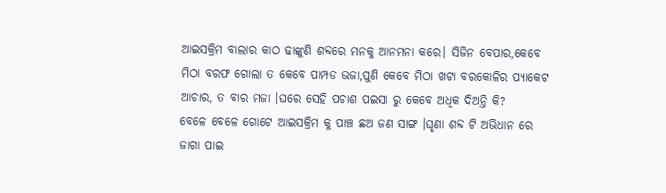ଆଇସକ୍ରିମ ବାଲାର କାଠ ଢାଙ୍କୁଣି ଶବ୍ଦରେ ମନକୁ ଆନମନା କରେ। ସିଜିନ ବେପାର,କେବେ ମିଠା ବରଫ ଗୋଲା ତ କେବେ ପାମ୍ପଡ ଭଜା,ପୁଣି କେବେ ମିଠା ଖଟା ବରକୋଳିର ପ୍ୟାକେଟ ଆଚାର, ତ ବାର ମଜା ।ଘରେ ସେହି ପଚାଶ ପଇସା ରୁ କେବେ ଅଧିକ ଦିଅନ୍ତି କି?
ବେଳେ ବେଳେ ଗୋଟେ ଆଇସକ୍ରିମ କୁ ପାଞ୍ଚ ଛଅ ଜଣ ସାଙ୍ଗ ।ଘୃଣା ଶବ୍ଦ ଟି ଅଭିଧାନ ରେ ଜାଗା ପାଇ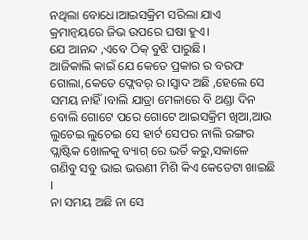ନଥିଲା ବୋଧେ।ଆଇସକ୍ରିମ ସରିଲା ଯାଏ କ୍ରମାନ୍ୱୟରେ ଜିଭ ଉପରେ ଘଷା ହୁଏ।
ଯେ ଆନନ୍ଦ ,ଏବେ ଠିକ୍ ବୁଝି ପାରୁଛି।
ଆଜିକାଲି କାଇଁ ଯେ କେତେ ପ୍ରକାର ର ବରଫ ଗୋଲା,କେତେ ଫ୍ଲେବର୍ ର।ସ୍ଵାଦ ଅଛି ,ହେଲେ ସେ ସମୟ ନାହିଁ।ବାଲି ଯାତ୍ରା ମେଳାରେ ବି ଥଣ୍ଡା ଦିନ ବୋଲି ଗୋଟେ ପରେ ଗୋଟେ ଆଇସକ୍ରିମ ଖିଆ,ଆଉ ଲୁଚେଇ ଲୁଚେଇ ସେ ହାର୍ଟ ସେପର ନାଲି ରଙ୍ଗର ପ୍ଲାଷ୍ଟିକ ଖୋଳକୁ ବ୍ୟାଗ୍ ରେ ଭର୍ତି କରୁ,ସକାଳେ ଗଣିବୁ ସବୁ ଭାଇ ଭଉଣୀ ମିଶି କିଏ କେତେଟା ଖାଇଛି ।
ନା ସମୟ ଅଛି ନା ସେ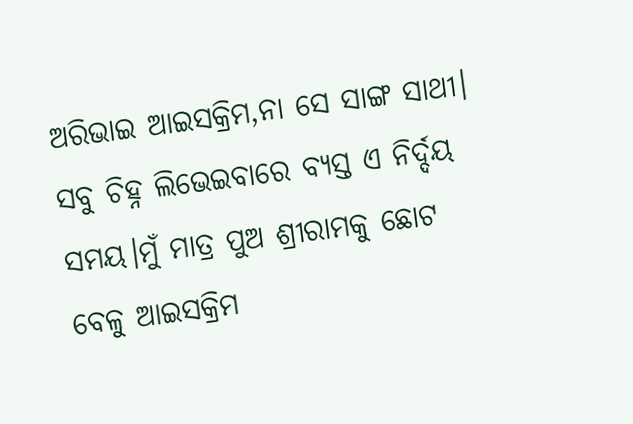ଅରିଭାଇ ଆଇସକ୍ରିମ,ନା ସେ ସାଙ୍ଗ ସାଥୀ।
ସବୁ ଚିହ୍ନ ଲିଭେଇବାରେ ବ୍ୟସ୍ତ ଏ ନିର୍ଦ୍ଦୟ ସମୟ।ମୁଁ ମାତ୍ର ପୁଅ ଶ୍ରୀରାମକୁ ଛୋଟ ବେଳୁ ଆଇସକ୍ରିମ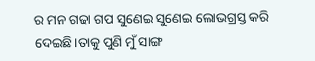ର ମନ ଗଢା ଗପ ସୁଣେଇ ସୁଣେଇ ଲୋଭଗ୍ରସ୍ତ କରି ଦେଇଛି।ତାକୁ ପୁଣି ମୁଁ ସାଙ୍ଗ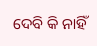ଦେବି କି ନାହିଁ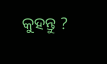କୁହନ୍ତୁ ?